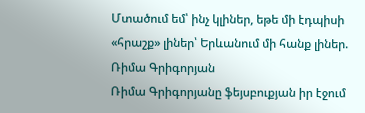Մտածում եմ՝ ինչ կլիներ, եթե մի էդպիսի «հրաշք» լիներ՝ Երևանում մի հանք լիներ. Ռիմա Գրիգորյան
Ռիմա Գրիգորյանը ֆեյսբուքյան իր էջում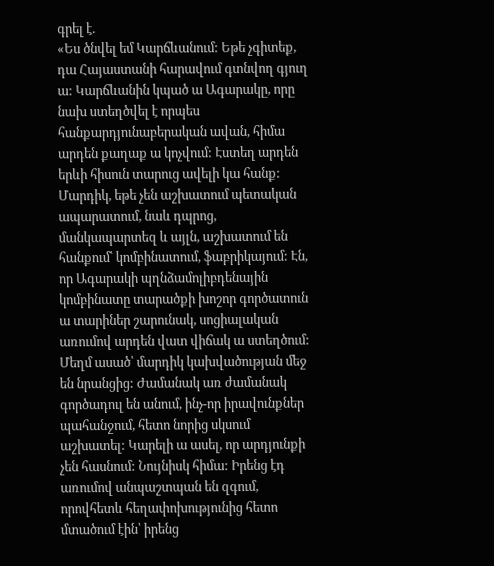գրել է.
«Ես ծնվել եմ Կարճևանում: Եթե չգիտեք, դա Հայաստանի հարավում գտնվող գյուղ ա: Կարճևանին կպած ա Ագարակը, որը նախ ստեղծվել է որպես հանքարդյունաբերական ավան, հիմա արդեն քաղաք ա կոչվում: Էստեղ արդեն երևի հիսուն տարուց ավելի կա հանք: Մարդիկ, եթե չեն աշխատում պետական ապարատում, նաև դպրոց, մանկապարտեզ և այլն, աշխատում են հանքում՝ կոմբինատում, ֆաբրիկայում: Էն, որ Ագարակի պղնձամոլիբդենային կոմբինատը տարածքի խոշոր գործատուն ա տարիներ շարունակ, սոցիալական առումով արդեն վատ վիճակ ա ստեղծում: Մեղմ ասած՝ մարդիկ կախվածության մեջ են նրանցից: Ժամանակ առ ժամանակ գործադուլ են անում, ինչ-որ իրավունքներ պահանջում, հետո նորից սկսում աշխատել: Կարելի ա ասել, որ արդյունքի չեն հասնում: Նույնիսկ հիմա: Իրենց էդ առումով անպաշտպան են զգում, որովհետև հեղափոխությունից հետո մտածում էին՝ իրենց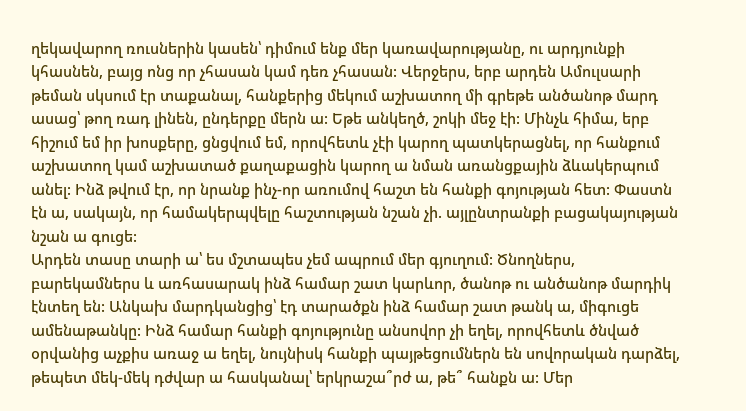ղեկավարող ռուսներին կասեն՝ դիմում ենք մեր կառավարությանը, ու արդյունքի կհասնեն, բայց ոնց որ չհասան կամ դեռ չհասան: Վերջերս, երբ արդեն Ամուլսարի թեման սկսում էր տաքանալ, հանքերից մեկում աշխատող մի գրեթե անծանոթ մարդ ասաց՝ թող ռադ լինեն, ընդերքը մերն ա: Եթե անկեղծ, շոկի մեջ էի: Մինչև հիմա, երբ հիշում եմ իր խոսքերը, ցնցվում եմ, որովհետև չէի կարող պատկերացնել, որ հանքում աշխատող կամ աշխատած քաղաքացին կարող ա նման առանցքային ձևակերպում անել: Ինձ թվում էր, որ նրանք ինչ-որ առումով հաշտ են հանքի գոյության հետ: Փաստն էն ա, սակայն, որ համակերպվելը հաշտության նշան չի. այլընտրանքի բացակայության նշան ա գուցե:
Արդեն տասը տարի ա՝ ես մշտապես չեմ ապրում մեր գյուղում: Ծնողներս, բարեկամներս և առհասարակ ինձ համար շատ կարևոր, ծանոթ ու անծանոթ մարդիկ էնտեղ են: Անկախ մարդկանցից՝ էդ տարածքն ինձ համար շատ թանկ ա, միգուցե ամենաթանկը: Ինձ համար հանքի գոյությունը անսովոր չի եղել, որովհետև ծնված օրվանից աչքիս առաջ ա եղել, նույնիսկ հանքի պայթեցումներն են սովորական դարձել, թեպետ մեկ-մեկ դժվար ա հասկանալ՝ երկրաշա՞րժ ա, թե՞ հանքն ա: Մեր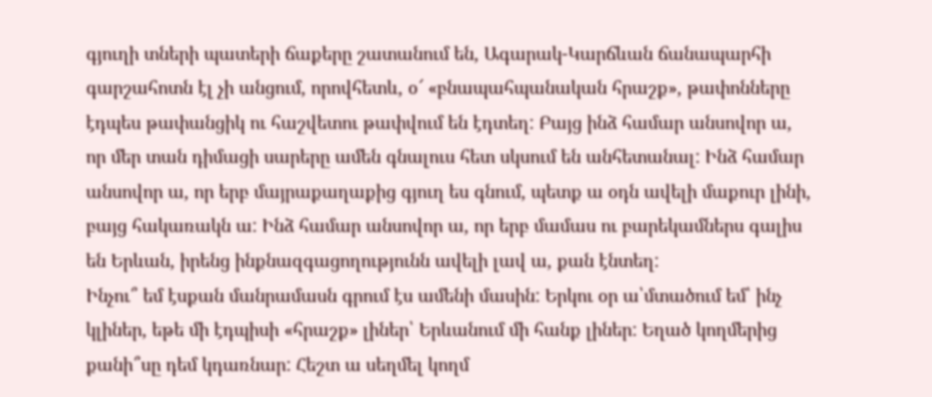գյուղի տների պատերի ճաքերը շատանում են, Ագարակ-Կարճևան ճանապարհի գարշահոտն էլ չի անցում, որովհետև, օ՜ «բնապահպանական հրաշք», թափոնները էդպես թափանցիկ ու հաշվետու թափվում են էդտեղ: Բայց ինձ համար անսովոր ա, որ մեր տան դիմացի սարերը ամեն գնալուս հետ սկսում են անհետանալ: Ինձ համար անսովոր ա, որ երբ մայրաքաղաքից գյուղ ես գնում, պետք ա օդն ավելի մաքուր լինի, բայց հակառակն ա: Ինձ համար անսովոր ա, որ երբ մամաս ու բարեկամներս գալիս են Երևան, իրենց ինքնազգացողությունն ավելի լավ ա, քան էնտեղ:
Ինչու՞ եմ էսքան մանրամասն գրում էս ամենի մասին: Երկու օր ա՝մտածում եմ՝ ինչ կլիներ, եթե մի էդպիսի «հրաշք» լիներ՝ Երևանում մի հանք լիներ: Եղած կողմերից քանի՞սը դեմ կդառնար: Հեշտ ա սեղմել կողմ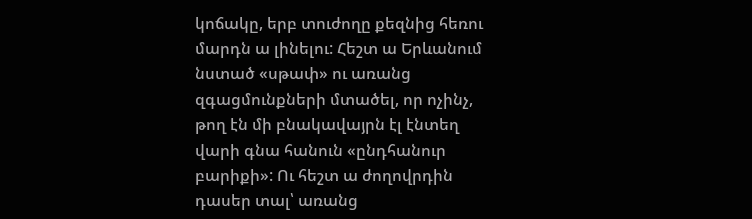կոճակը, երբ տուժողը քեզնից հեռու մարդն ա լինելու: Հեշտ ա Երևանում նստած «սթափ» ու առանց զգացմունքների մտածել, որ ոչինչ, թող էն մի բնակավայրն էլ էնտեղ վարի գնա հանուն «ընդհանուր բարիքի»: Ու հեշտ ա ժողովրդին դասեր տալ՝ առանց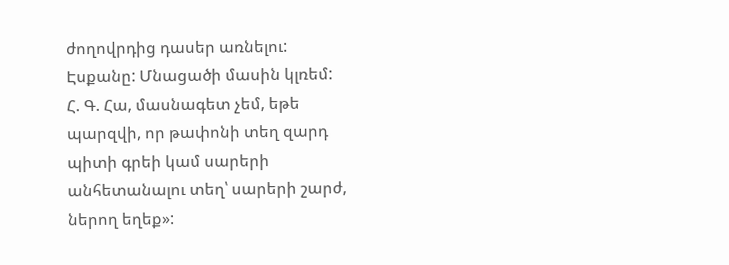ժողովրդից դասեր առնելու: Էսքանը: Մնացածի մասին կլռեմ:
Հ. Գ. Հա, մասնագետ չեմ, եթե պարզվի, որ թափոնի տեղ զարդ պիտի գրեի կամ սարերի անհետանալու տեղ՝ սարերի շարժ, ներող եղեք»: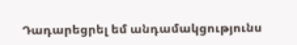Դադարեցրել եմ անդամակցությունս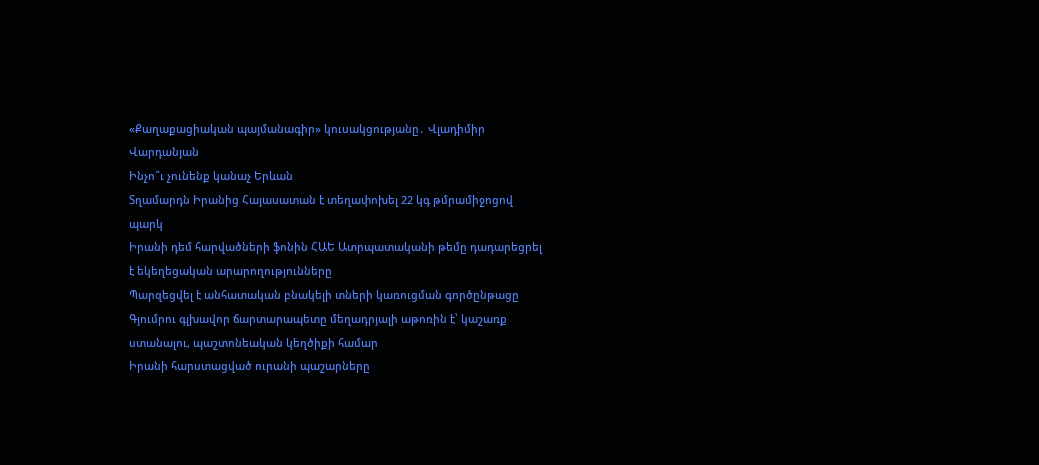«Քաղաքացիական պայմանագիր» կուսակցությանը․ Վլադիմիր Վարդանյան
Ինչո՞ւ չունենք կանաչ Երևան
Տղամարդն Իրանից Հայասատան է տեղափոխել 22 կգ թմրամիջոցով պարկ
Իրանի դեմ հարվածների ֆոնին ՀԱԵ Ատրպատականի թեմը դադարեցրել է եկեղեցական արարողությունները
Պարզեցվել է անհատական բնակելի տների կառուցման գործընթացը
Գյումրու գլխավոր ճարտարապետը մեղադրյալի աթոռին է՝ կաշառք ստանալու, պաշտոնեական կեղծիքի համար
Իրանի հարստացված ուրանի պաշարները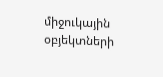միջուկային օբյեկտների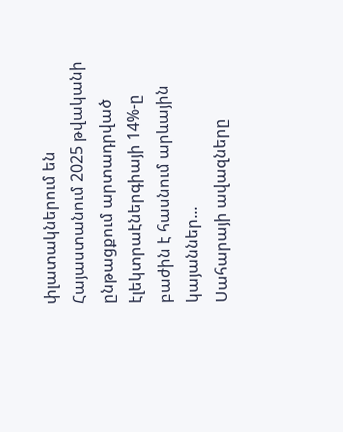փլատակներում են
Հայաստանում 2025 թվականի ընթացքում արտադրված էլեկտրաէներգիայի 14%-ը բաժին է հասնում արևային կայաններ...
Սահարայի ավազները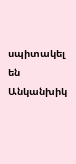սպիտակել են
Անկանխիկ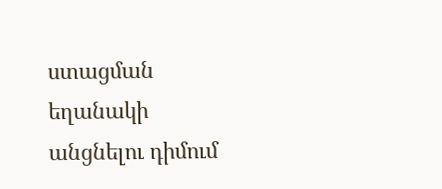ստացման եղանակի անցնելու դիմում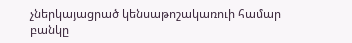չներկայացրած կենսաթոշակառուի համար բանկը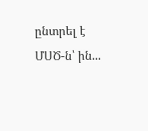ընտրել է ՄՍԾ-ն՝ ին...